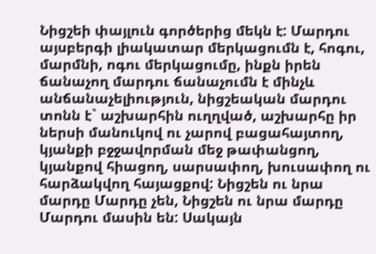Նիցշեի փայլուն գործերից մեկն է: Մարդու այսբերգի լիակատար մերկացումն է, հոգու, մարմնի, ոգու մերկացումը, ինքն իրեն ճանաչող մարդու ճանաչումն է մինչև անճանաչելիություն, նիցշեական մարդու տոնն է` աշխարհին ուղղված, աշխարհը իր ներսի մանուկով ու չարով բացահայտող, կյանքի բջջավորման մեջ թափանցող, կյանքով հիացող, սարսափող, խուսափող ու հարձակվող հայացքով: Նիցշեն ու նրա մարդը Մարդը չեն, Նիցշեն ու նրա մարդը Մարդու մասին են: Սակայն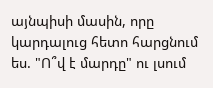այնպիսի մասին, որը կարդալուց հետո հարցնում ես. "Ո՞վ է մարդը" ու լսում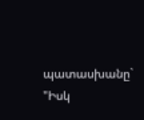պատասխանը` "Իսկ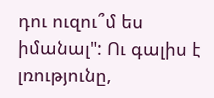դու ուզու՞մ ես իմանալ": Ու գալիս է լռությունը,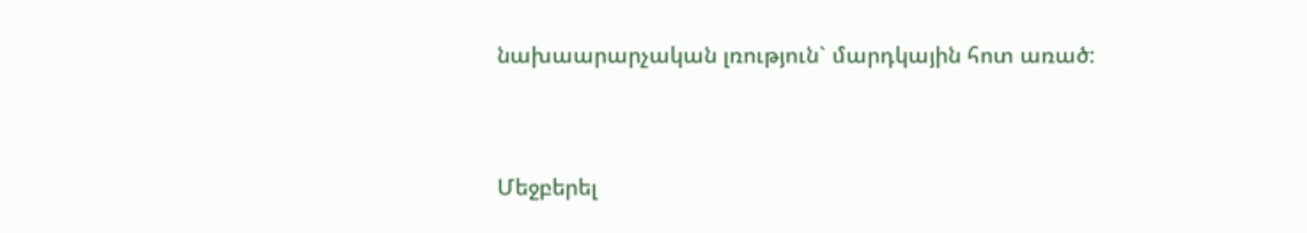նախաարարչական լռություն` մարդկային հոտ առած:



Մեջբերել